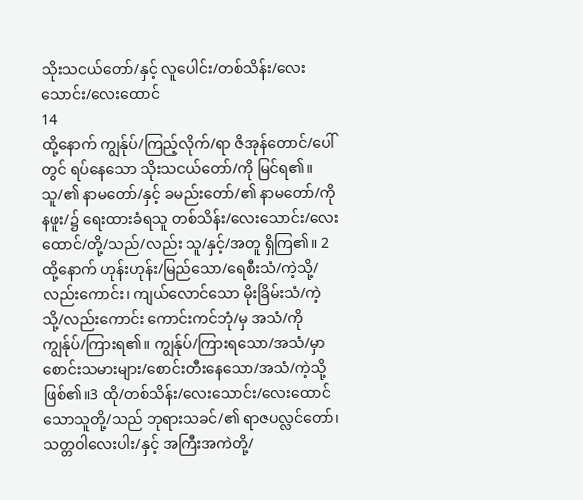သိုးသငယ်တော်/နှင့် လူပေါင်း/တစ်သိန်း/လေးသောင်း/လေးထောင်
14
ထို့နောက် ကျွန်ုပ်/ကြည့်လိုက်/ရာ ဇိအုန်တောင်/ပေါ်တွင် ရပ်နေသော သိုးသငယ်တော်/ကို မြင်ရ၏။ သူ/၏ နာမတော်/နှင့် ခမည်းတော်/၏ နာမတော်/ကို နဖူး/၌ ရေးထားခံရသူ တစ်သိန်း/လေးသောင်း/လေးထောင်/တို့/သည်/လည်း သူ/နှင့်/အတူ ရှိကြ၏။ 2 ထို့နောက် ဟုန်းဟုန်း/မြည်သော/ရေစီးသံ/ကဲ့သို့/လည်းကောင်း၊ ကျယ်လောင်သော မိုးခြိမ်းသံ/ကဲ့သို့/လည်းကောင်း ကောင်းကင်ဘုံ/မှ အသံ/ကို ကျွန်ုပ်/ကြားရ၏။ ကျွန်ုပ်/ကြားရသော/အသံ/မှာ စောင်းသမားများ/စောင်းတီးနေသော/အသံ/ကဲ့သို့ ဖြစ်၏။3 ထို/တစ်သိန်း/လေးသောင်း/လေးထောင်သောသူတို့/သည် ဘုရားသခင်/၏ ရာဇပလ္လင်တော်၊ သတ္တဝါလေးပါး/နှင့် အကြီးအကဲတို့/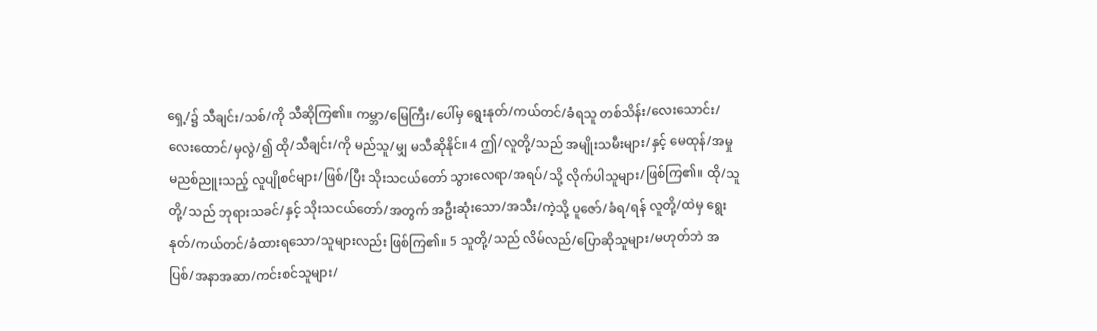ရှေ့/၌ သီချင်း/သစ်/ကို သီဆိုကြ၏။ ကမ္ဘာ/မြေကြီး/ပေါ်မှ ရွေးနုတ်/ကယ်တင်/ခံရသူ တစ်သိန်း/လေးသောင်း/လေးထောင်/မှလွဲ/၍ ထို/သီချင်း/ကို မည်သူ/မျှ မသီဆိုနိုင်။ 4 ဤ/လူတို့/သည် အမျိုးသမီးများ/နှင့် မေထုန်/အမှု မညစ်ညူးသည့် လူပျိုစင်များ/ဖြစ်/ပြီး သိုးသငယ်တော် သွားလေရာ/အရပ်/သို့ လိုက်ပါသူများ/ဖြစ်ကြ၏။ ထို/သူတို့/သည် ဘုရားသခင်/နှင့် သိုးသငယ်တော်/အတွက် အဦးဆုံးသော/အသီး/ကဲ့သို့ ပူဇော်/ခံရ/ရန် လူတို့/ထဲမှ ရွေးနုတ်/ကယ်တင်/ခံထားရသော/သူများလည်း ဖြစ်ကြ၏။ 5 သူတို့/သည် လိမ်လည်/ပြောဆိုသူများ/မဟုတ်ဘဲ အပြစ်/အနာအဆာ/ကင်းစင်သူများ/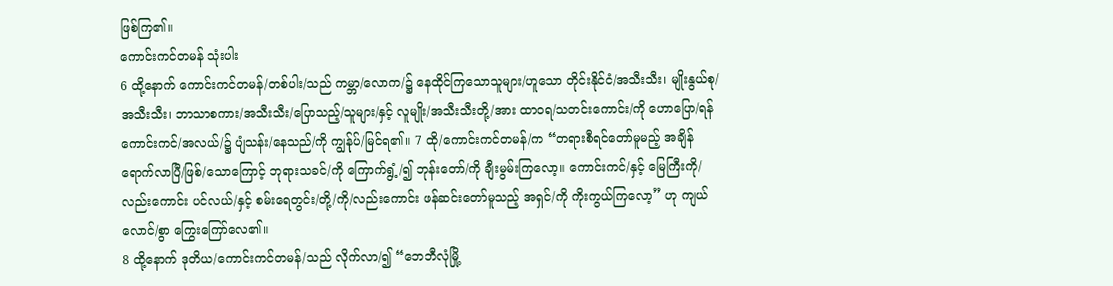ဖြစ်ကြ၏။
ကောင်းကင်တမန် သုံးပါး
6 ထို့နောက် ကောင်းကင်တမန်/တစ်ပါး/သည် ကမ္ဘာ/လောက/၌ နေထိုင်ကြသောသူများ/ဟူသော တိုင်းနိုင်ငံ/အသီးသီး၊ မျိုးနွယ်စု/အသီးသီး၊ ဘာသာစကား/အသီးသီး/ပြောသည့်/သူများ/နှင့် လူမျိုး/အသီးသီးတို့/အား ထာဝရ/သတင်းကောင်း/ကို ဟောပြော/ရန် ကောင်းကင်/အလယ်/၌ ပျံသန်း/နေသည်/ကို ကျွန်ုပ်/မြင်ရ၏။ 7 ထို/ကောင်းကင်တမန်/က “တရားစီရင်တော်မူမည့် အချိန် ရောက်လာပြီ/ဖြစ်/သောကြောင့် ဘုရားသခင်/ကို ကြောက်ရွံ့/၍ ဘုန်းတော်/ကို ချီးမွမ်းကြလော့။ ကောင်းကင်/နှင့် မြေကြီးကို/လည်းကောင်း ပင်လယ်/နှင့် စမ်းရေတွင်း/တို့/ကို/လည်းကောင်း ဖန်ဆင်းတော်မူသည့် အရှင်/ကို ကိုးကွယ်ကြလော့” ဟု ကျယ်လောင်/စွာ ကြွေးကြော်လေ၏။
8 ထို့နောက် ဒုတိယ/ကောင်းကင်တမန်/သည် လိုက်လာ/၍ “ဘေဘီလုံမြို့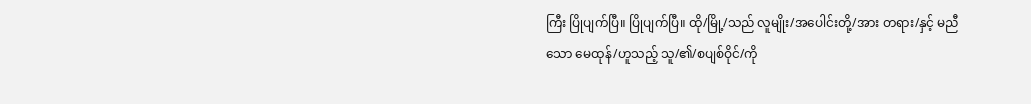ကြီး ပြိုပျက်ပြီ။ ပြိုပျက်ပြီ။ ထို/မြို့/သည် လူမျိုး/အပေါင်းတို့/အား တရား/နှင့် မညီသော မေထုန်/ဟူသည့် သူ/၏/စပျစ်ဝိုင်/ကို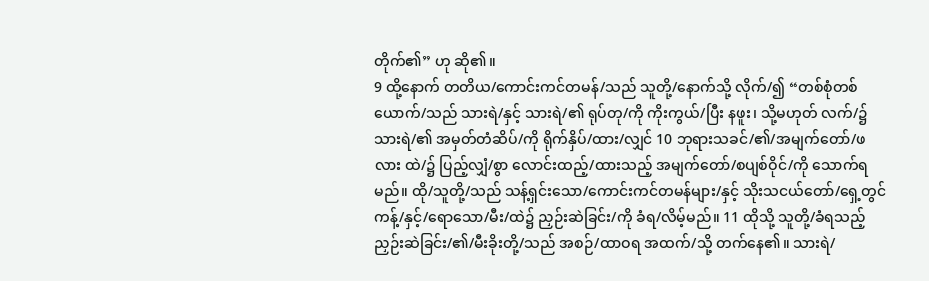တိုက်၏” ဟု ဆို၏။
9 ထို့နောက် တတိယ/ကောင်းကင်တမန်/သည် သူတို့/နောက်သို့ လိုက်/၍ “တစ်စုံတစ်ယောက်/သည် သားရဲ/နှင့် သားရဲ/၏ ရုပ်တု/ကို ကိုးကွယ်/ပြီး နဖူး၊ သို့မဟုတ် လက်/၌ သားရဲ/၏ အမှတ်တံဆိပ်/ကို ရိုက်နှိပ်/ထား/လျှင် 10 ဘုရားသခင်/၏/အမျက်တော်/ဖလား ထဲ/၌ ပြည့်လျှံ/စွာ လောင်းထည့်/ထားသည့် အမျက်တော်/စပျစ်ဝိုင်/ကို သောက်ရမည်။ ထို/သူတို့/သည် သန့်ရှင်းသော/ကောင်းကင်တမန်များ/နှင့် သိုးသငယ်တော်/ရှေ့တွင် ကန့်/နှင့်/ရောသော/မီး/ထဲ၌ ညှဉ်းဆဲခြင်း/ကို ခံရ/လိမ့်မည်။ 11 ထိုသို့ သူတို့/ခံရသည့် ညှဉ်းဆဲခြင်း/၏/မီးခိုးတို့/သည် အစဉ်/ထာဝရ အထက်/သို့ တက်နေ၏။ သားရဲ/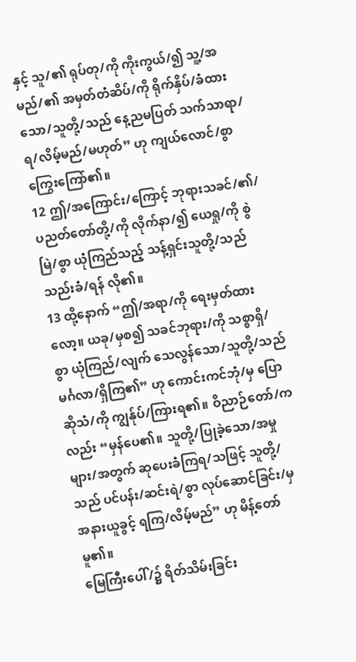နှင့် သူ/၏ ရုပ်တု/ကို ကိုးကွယ်/၍ သူ့/အမည်/၏ အမှတ်တံဆိပ်/ကို ရိုက်နှိပ်/ခံထားသော/သူတို့/သည် နေ့ညမပြတ် သက်သာရာ/ရ/လိမ့်မည်/မဟုတ်” ဟု ကျယ်လောင်/စွာ ကြွေးကြော်၏။
12 ဤ/အကြောင်း/ကြောင့် ဘုရားသခင်/၏/ပညတ်တော်တို့/ကို လိုက်နာ/၍ ယေရှု/ကို စွဲမြဲ/စွာ ယုံကြည်သည့် သန့်ရှင်းသူတို့/သည် သည်းခံ/ရန် လို၏။
13 ထို့နောက် “ဤ/အရာ/ကို ရေးမှတ်ထားလော့။ ယခု/မှစ၍ သခင်ဘုရား/ကို သစ္စာရှိ/စွာ ယုံကြည်/လျက် သေလွန်သော/သူတို့/သည် မင်္ဂလာ/ရှိကြ၏” ဟု ကောင်းကင်ဘုံ/မှ ပြောဆိုသံ/ကို ကျွန်ုပ်/ကြားရ၏။ ဝိညာဉ်တော်/ကလည်း “မှန်ပေ၏။ သူတို့/ပြုခဲ့သော/အမှုများ/အတွက် ဆုပေးခံကြရ/သဖြင့် သူတို့/သည် ပင်ပန်း/ဆင်းရဲ/စွာ လုပ်ဆောင်ခြင်း/မှ အနားယူခွင့် ရကြ/လိမ့်မည်” ဟု မိန့်တော်မူ၏။
မြေကြီးပေါ်/၌ ရိတ်သိမ်းခြင်း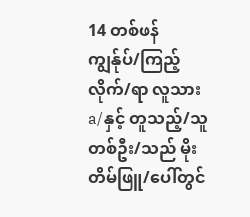14 တစ်ဖန် ကျွန်ုပ်/ကြည့်လိုက်/ရာ လူသားa/နှင့် တူသည့်/သူတစ်ဦး/သည် မိုးတိမ်ဖြူ/ပေါ်တွင်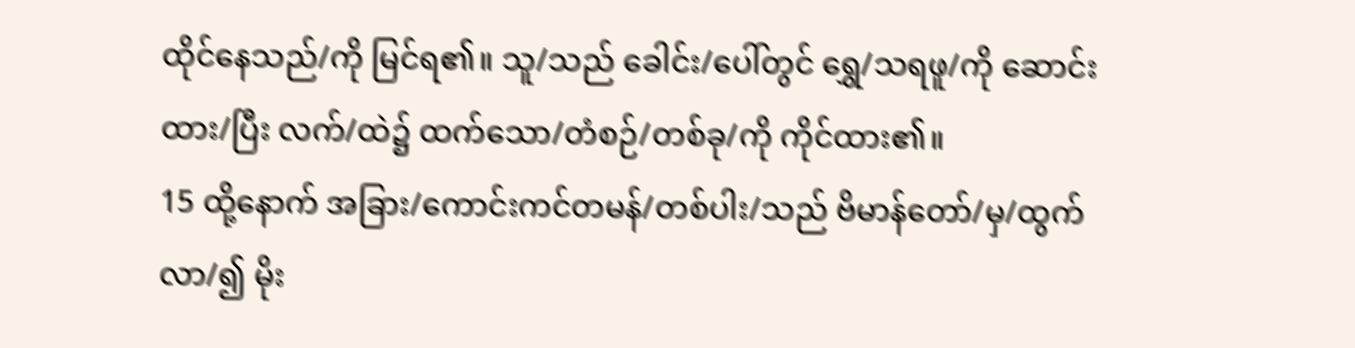ထိုင်နေသည်/ကို မြင်ရ၏။ သူ/သည် ခေါင်း/ပေါ်တွင် ရွှေ/သရဖူ/ကို ဆောင်းထား/ပြီး လက်/ထဲ၌ ထက်သော/တံစဉ်/တစ်ခု/ကို ကိုင်ထား၏။
15 ထို့နောက် အခြား/ကောင်းကင်တမန်/တစ်ပါး/သည် ဗိမာန်တော်/မှ/ထွက်လာ/၍ မိုး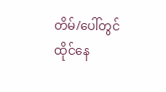တိမ်/ပေါ်တွင် ထိုင်နေ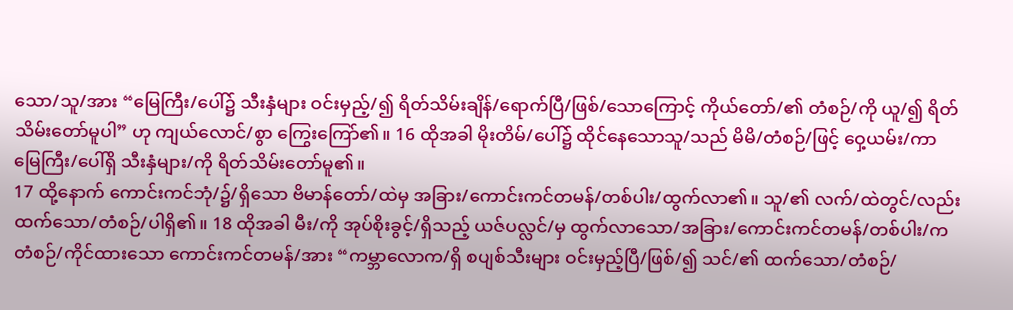သော/သူ/အား “မြေကြီး/ပေါ်၌ သီးနှံများ ဝင်းမှည့်/၍ ရိတ်သိမ်းချိန်/ရောက်ပြီ/ဖြစ်/သောကြောင့် ကိုယ်တော်/၏ တံစဉ်/ကို ယူ/၍ ရိတ်သိမ်းတော်မူပါ” ဟု ကျယ်လောင်/စွာ ကြွေးကြော်၏။ 16 ထိုအခါ မိုးတိမ်/ပေါ်၌ ထိုင်နေသောသူ/သည် မိမိ/တံစဉ်/ဖြင့် ဝှေ့ယမ်း/ကာ မြေကြီး/ပေါ်ရှိ သီးနှံများ/ကို ရိတ်သိမ်းတော်မူ၏။
17 ထို့နောက် ကောင်းကင်ဘုံ/၌/ရှိသော ဗိမာန်တော်/ထဲမှ အခြား/ကောင်းကင်တမန်/တစ်ပါး/ထွက်လာ၏။ သူ/၏ လက်/ထဲတွင်/လည်း ထက်သော/တံစဉ်/ပါရှိ၏။ 18 ထိုအခါ မီး/ကို အုပ်စိုးခွင့်/ရှိသည့် ယဇ်ပလ္လင်/မှ ထွက်လာသော/အခြား/ကောင်းကင်တမန်/တစ်ပါး/က တံစဉ်/ကိုင်ထားသော ကောင်းကင်တမန်/အား “ကမ္ဘာလောက/ရှိ စပျစ်သီးများ ဝင်းမှည့်ပြီ/ဖြစ်/၍ သင်/၏ ထက်သော/တံစဉ်/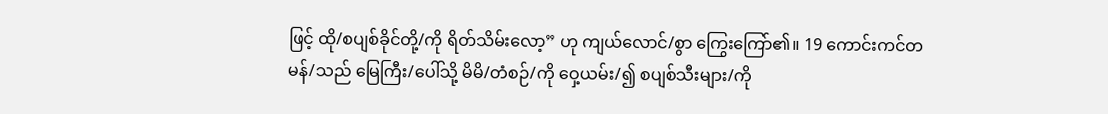ဖြင့် ထို/စပျစ်ခိုင်တို့/ကို ရိတ်သိမ်းလော့” ဟု ကျယ်လောင်/စွာ ကြွေးကြော်၏။ 19 ကောင်းကင်တမန်/သည် မြေကြီး/ပေါ်သို့ မိမိ/တံစဉ်/ကို ဝှေ့ယမ်း/၍ စပျစ်သီးများ/ကို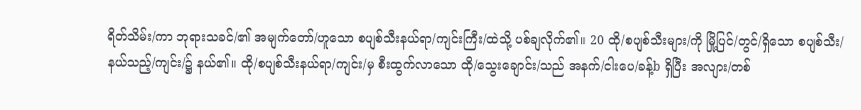ရိတ်သိမ်း/ကာ ဘုရားသခင်/၏ အမျက်တော်/ဟူသော စပျစ်သီးနယ်ရာ/ကျင်းကြီး/ထဲသို့ ပစ်ချလိုက်၏။ 20 ထို/စပျစ်သီးများ/ကို မြို့ပြင်/တွင်/ရှိသော စပျစ်သီး/နယ်သည့်/ကျင်း/၌ နယ်၏။ ထို/စပျစ်သီးနယ်ရာ/ကျင်း/မှ စီးထွက်လာသော ထို/သွေးချောင်း/သည် အနက်/ငါးပေ/ခန့်b ရှိပြီး အလျား/တစ်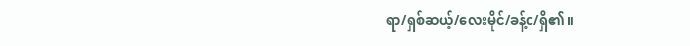ရာ/ရှစ်ဆယ့်/လေးမိုင်/ခန့်c/ရှိ၏။